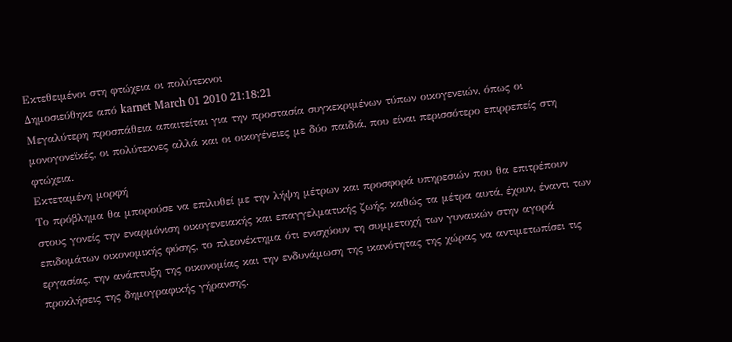Εκτεθειμένοι στη φτώχεια οι πολύτεκνοι
Δημοσιεύθηκε από karnet March 01 2010 21:18:21
Μεγαλύτερη προσπάθεια απαιτείται για την προστασία συγκεκριμένων τύπων οικογενειών, όπως οι μονογονεϊκές, οι πολύτεκνες αλλά και οι οικογένειες με δύο παιδιά, που είναι περισσότερο επιρρεπείς στη φτώχεια.
Εκτεταμένη μορφή
Το πρόβλημα θα μπορούσε να επιλυθεί με την λήψη μέτρων και προσφορά υπηρεσιών που θα επιτρέπουν στους γονείς την εναρμόνιση οικογενειακής και επαγγελματικής ζωής, καθώς τα μέτρα αυτά, έχουν, έναντι των επιδομάτων οικονομικής φύσης, το πλεονέκτημα ότι ενισχύουν τη συμμετοχή των γυναικών στην αγορά εργασίας, την ανάπτυξη της οικονομίας και την ενδυνάμωση της ικανότητας της χώρας να αντιμετωπίσει τις προκλήσεις της δημογραφικής γήρανσης.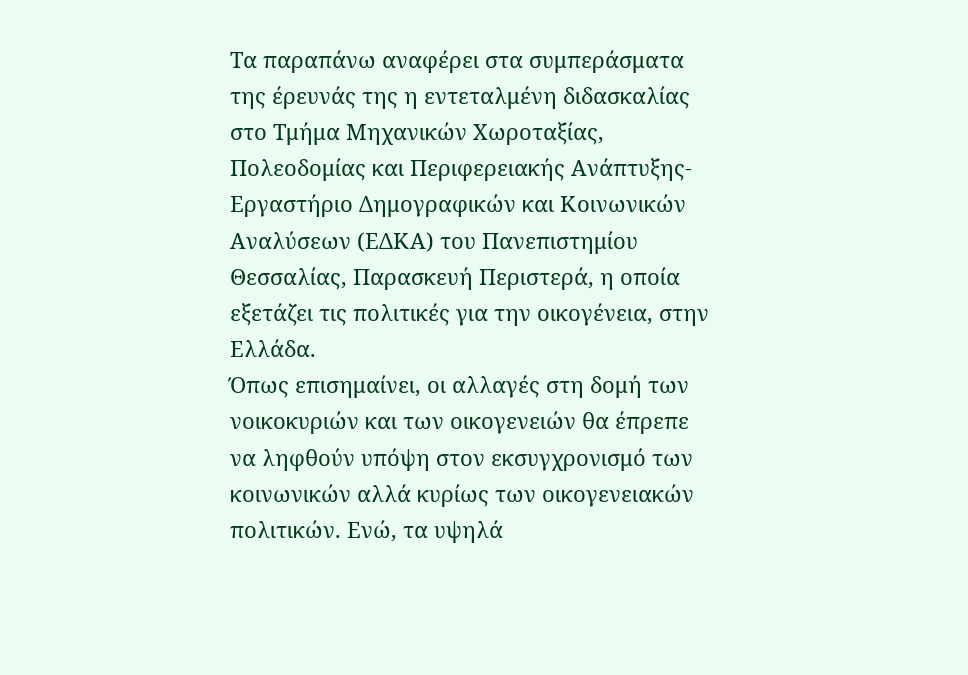Τα παραπάνω αναφέρει στα συμπεράσματα της έρευνάς της η εντεταλμένη διδασκαλίας στο Τμήμα Μηχανικών Χωροταξίας, Πολεοδομίας και Περιφερειακής Ανάπτυξης- Εργαστήριο Δημογραφικών και Κοινωνικών Αναλύσεων (ΕΔΚΑ) του Πανεπιστημίου Θεσσαλίας, Παρασκευή Περιστερά, η οποία εξετάζει τις πολιτικές για την οικογένεια, στην Ελλάδα.
Όπως επισημαίνει, οι αλλαγές στη δομή των νοικοκυριών και των οικογενειών θα έπρεπε να ληφθούν υπόψη στον εκσυγχρονισμό των κοινωνικών αλλά κυρίως των οικογενειακών πολιτικών. Ενώ, τα υψηλά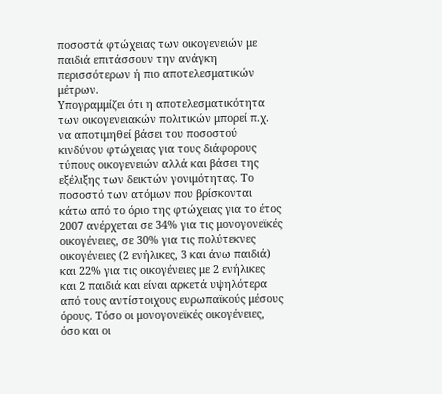ποσοστά φτώχειας των οικογενειών με παιδιά επιτάσσουν την ανάγκη περισσότερων ή πιο αποτελεσματικών μέτρων.
Υπογραμμίζει ότι η αποτελεσματικότητα των οικογενειακών πολιτικών μπορεί π.χ. να αποτιμηθεί βάσει του ποσοστού κινδύνου φτώχειας για τους διάφορους τύπους οικογενειών αλλά και βάσει της εξέλιξης των δεικτών γονιμότητας. Το ποσοστό των ατόμων που βρίσκονται κάτω από το όριο της φτώχειας για το έτος 2007 ανέρχεται σε 34% για τις μονογονεϊκές οικογένειες, σε 30% για τις πολύτεκνες οικογένειες (2 ενήλικες, 3 και άνω παιδιά) και 22% για τις οικογένειες με 2 ενήλικες και 2 παιδιά και είναι αρκετά υψηλότερα από τους αντίστοιχους ευρωπαϊκούς μέσους όρους. Τόσο οι μονογονεϊκές οικογένειες, όσο και οι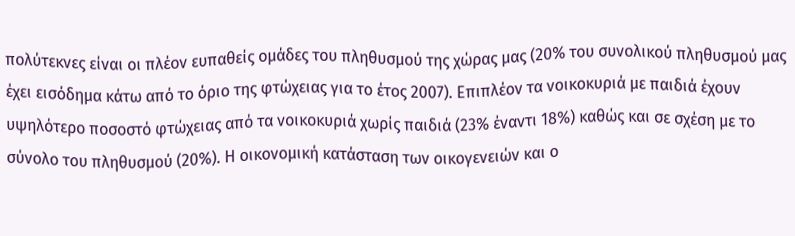πολύτεκνες είναι οι πλέον ευπαθείς ομάδες του πληθυσμού της χώρας μας (20% του συνολικού πληθυσμού μας έχει εισόδημα κάτω από το όριο της φτώχειας για το έτος 2007). Επιπλέον τα νοικοκυριά με παιδιά έχουν υψηλότερο ποσοστό φτώχειας από τα νοικοκυριά χωρίς παιδιά (23% έναντι 18%) καθώς και σε σχέση με το σύνολο του πληθυσμού (20%). Η οικονομική κατάσταση των οικογενειών και ο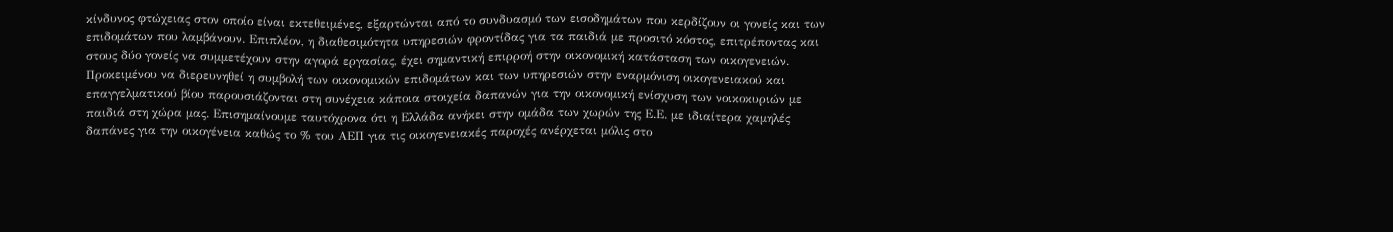κίνδυνος φτώχειας στον οποίο είναι εκτεθειμένες, εξαρτώνται από το συνδυασμό των εισοδημάτων που κερδίζουν οι γονείς και των επιδομάτων που λαμβάνουν. Επιπλέον, η διαθεσιμότητα υπηρεσιών φροντίδας για τα παιδιά με προσιτό κόστος, επιτρέποντας και στους δύο γονείς να συμμετέχουν στην αγορά εργασίας, έχει σημαντική επιρροή στην οικονομική κατάσταση των οικογενειών. Προκειμένου να διερευνηθεί η συμβολή των οικονομικών επιδομάτων και των υπηρεσιών στην εναρμόνιση οικογενειακού και επαγγελματικού βίου παρουσιάζονται στη συνέχεια κάποια στοιχεία δαπανών για την οικονομική ενίσχυση των νοικοκυριών με παιδιά στη χώρα μας. Επισημαίνουμε ταυτόχρονα ότι η Ελλάδα ανήκει στην ομάδα των χωρών της Ε.Ε. με ιδιαίτερα χαμηλές δαπάνες για την οικογένεια καθώς το % του ΑΕΠ για τις οικογενειακές παροχές ανέρχεται μόλις στο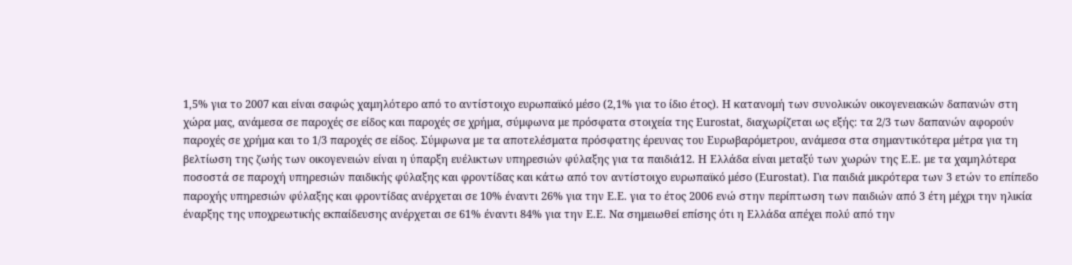1,5% για το 2007 και είναι σαφώς χαμηλότερο από το αντίστοιχο ευρωπαϊκό μέσο (2,1% για το ίδιο έτος). Η κατανομή των συνολικών οικογενειακών δαπανών στη χώρα μας, ανάμεσα σε παροχές σε είδος και παροχές σε χρήμα, σύμφωνα με πρόσφατα στοιχεία της Eurostat, διαχωρίζεται ως εξής: τα 2/3 των δαπανών αφορούν παροχές σε χρήμα και το 1/3 παροχές σε είδος. Σύμφωνα με τα αποτελέσματα πρόσφατης έρευνας του Ευρωβαρόμετρου, ανάμεσα στα σημαντικότερα μέτρα για τη βελτίωση της ζωής των οικογενειών είναι η ύπαρξη ευέλικτων υπηρεσιών φύλαξης για τα παιδιά12. Η Ελλάδα είναι μεταξύ των χωρών της Ε.Ε. με τα χαμηλότερα ποσοστά σε παροχή υπηρεσιών παιδικής φύλαξης και φροντίδας και κάτω από τον αντίστοιχο ευρωπαϊκό μέσο (Eurostat). Για παιδιά μικρότερα των 3 ετών το επίπεδο παροχής υπηρεσιών φύλαξης και φροντίδας ανέρχεται σε 10% έναντι 26% για την Ε.Ε. για το έτος 2006 ενώ στην περίπτωση των παιδιών από 3 έτη μέχρι την ηλικία έναρξης της υποχρεωτικής εκπαίδευσης ανέρχεται σε 61% έναντι 84% για την Ε.Ε. Να σημειωθεί επίσης ότι η Ελλάδα απέχει πολύ από την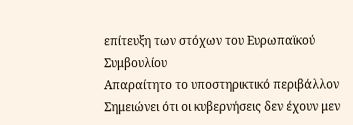επίτευξη των στόχων του Ευρωπαϊκού Συμβουλίου
Απαραίτητο το υποστηρικτικό περιβάλλον
Σημειώνει ότι οι κυβερνήσεις δεν έχουν μεν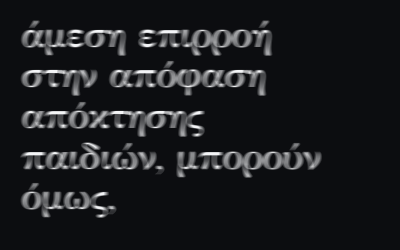άμεση επιρροή στην απόφαση απόκτησης παιδιών, μπορούν όμως,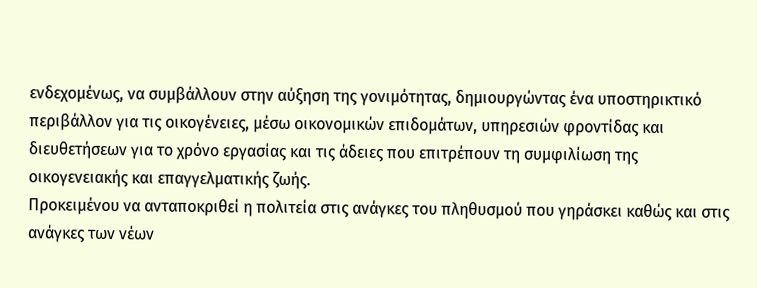ενδεχομένως, να συμβάλλουν στην αύξηση της γονιμότητας, δημιουργώντας ένα υποστηρικτικό περιβάλλον για τις οικογένειες, μέσω οικονομικών επιδομάτων, υπηρεσιών φροντίδας και διευθετήσεων για το χρόνο εργασίας και τις άδειες που επιτρέπουν τη συμφιλίωση της οικογενειακής και επαγγελματικής ζωής.
Προκειμένου να ανταποκριθεί η πολιτεία στις ανάγκες του πληθυσμού που γηράσκει καθώς και στις ανάγκες των νέων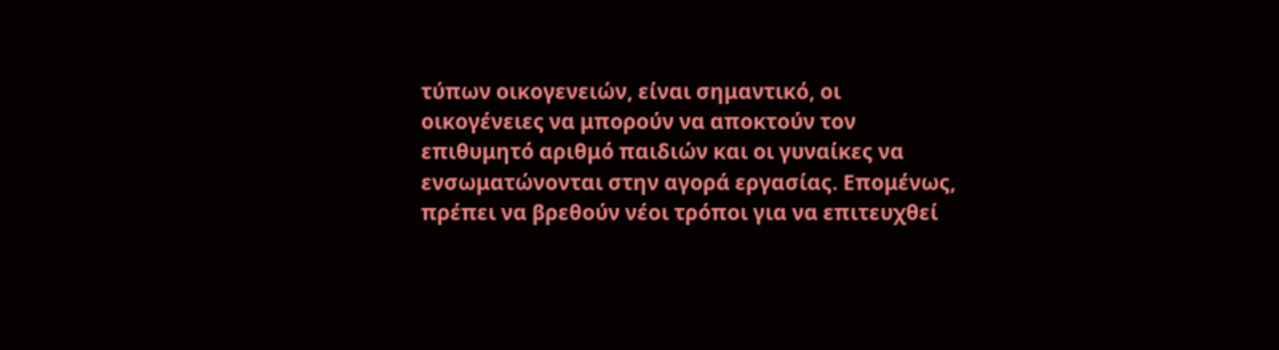τύπων οικογενειών, είναι σημαντικό, οι οικογένειες να μπορούν να αποκτούν τον επιθυμητό αριθμό παιδιών και οι γυναίκες να ενσωματώνονται στην αγορά εργασίας. Επομένως, πρέπει να βρεθούν νέοι τρόποι για να επιτευχθεί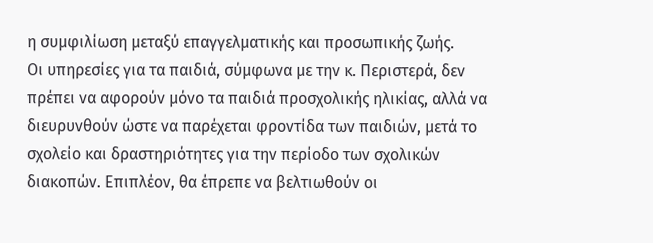η συμφιλίωση μεταξύ επαγγελματικής και προσωπικής ζωής.
Οι υπηρεσίες για τα παιδιά, σύμφωνα με την κ. Περιστερά, δεν πρέπει να αφορούν μόνο τα παιδιά προσχολικής ηλικίας, αλλά να διευρυνθούν ώστε να παρέχεται φροντίδα των παιδιών, μετά το σχολείο και δραστηριότητες για την περίοδο των σχολικών διακοπών. Επιπλέον, θα έπρεπε να βελτιωθούν οι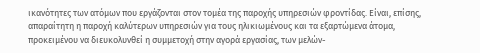ικανότητες των ατόμων που εργάζονται στον τομέα της παροχής υπηρεσιών φροντίδας. Είναι, επίσης, απαραίτητη η παροχή καλύτερων υπηρεσιών για τους ηλικιωμένους και τα εξαρτώμενα άτομα, προκειμένου να διευκολυνθεί η συμμετοχή στην αγορά εργασίας, των μελών-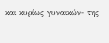και κυρίως γυναικών- της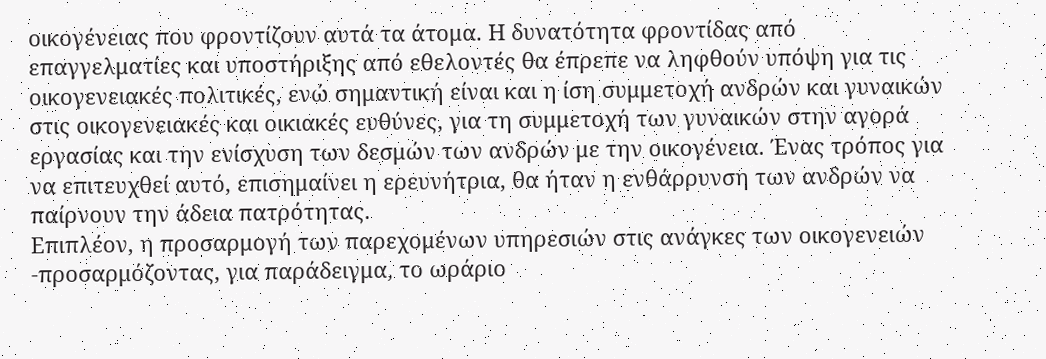οικογένειας που φροντίζουν αυτά τα άτομα. Η δυνατότητα φροντίδας από επαγγελματίες και υποστήριξης από εθελοντές θα έπρεπε να ληφθούν υπόψη για τις οικογενειακές πολιτικές, ενώ σημαντική είναι και η ίση συμμετοχή ανδρών και γυναικών στις οικογενειακές και οικιακές ευθύνες, για τη συμμετοχή των γυναικών στην αγορά εργασίας και την ενίσχυση των δεσμών των ανδρών με την οικογένεια. Ένας τρόπος για να επιτευχθεί αυτό, επισημαίνει η ερευνήτρια, θα ήταν η ενθάρρυνση των ανδρών να παίρνουν την άδεια πατρότητας.
Επιπλέον, η προσαρμογή των παρεχομένων υπηρεσιών στις ανάγκες των οικογενειών -προσαρμόζοντας, για παράδειγμα, το ωράριο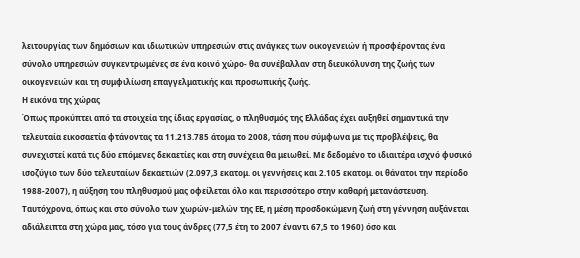λειτουργίας των δημόσιων και ιδιωτικών υπηρεσιών στις ανάγκες των οικογενειών ή προσφέροντας ένα σύνολο υπηρεσιών συγκεντρωμένες σε ένα κοινό χώρο- θα συνέβαλλαν στη διευκόλυνση της ζωής των οικογενειών και τη συμφιλίωση επαγγελματικής και προσωπικής ζωής.
Η εικόνα της χώρας
Όπως προκύπτει από τα στοιχεία της ίδιας εργασίας, ο πληθυσμός της Ελλάδας έχει αυξηθεί σημαντικά την τελευταία εικοσαετία φτάνοντας τα 11.213.785 άτομα το 2008, τάση που σύμφωνα με τις προβλέψεις, θα συνεχιστεί κατά τις δύο επόμενες δεκαετίες και στη συνέχεια θα μειωθεί. Με δεδομένο το ιδιαιτέρα ισχνό φυσικό ισοζύγιο των δύο τελευταίων δεκαετιών (2.097,3 εκατομ. οι γεννήσεις και 2.105 εκατομ. οι θάνατοι την περίοδο 1988-2007), η αύξηση του πληθυσμού μας οφείλεται όλο και περισσότερο στην καθαρή μετανάστευση.
Ταυτόχρονα, όπως και στο σύνολο των χωρών-μελών της ΕΕ, η μέση προσδοκώμενη ζωή στη γέννηση αυξάνεται αδιάλειπτα στη χώρα μας, τόσο για τους άνδρες (77,5 έτη το 2007 έναντι 67,5 το 1960) όσο και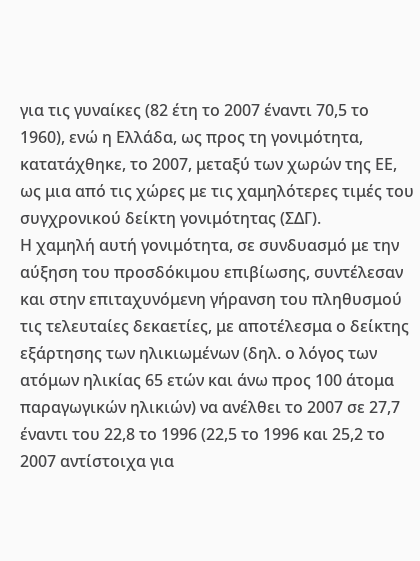για τις γυναίκες (82 έτη το 2007 έναντι 70,5 το 1960), ενώ η Ελλάδα, ως προς τη γονιμότητα, κατατάχθηκε, το 2007, μεταξύ των χωρών της ΕΕ, ως μια από τις χώρες με τις χαμηλότερες τιμές του συγχρονικού δείκτη γονιμότητας (ΣΔΓ).
Η χαμηλή αυτή γονιμότητα, σε συνδυασμό με την αύξηση του προσδόκιμου επιβίωσης, συντέλεσαν και στην επιταχυνόμενη γήρανση του πληθυσμού τις τελευταίες δεκαετίες, με αποτέλεσμα ο δείκτης εξάρτησης των ηλικιωμένων (δηλ. ο λόγος των ατόμων ηλικίας 65 ετών και άνω προς 100 άτομα παραγωγικών ηλικιών) να ανέλθει το 2007 σε 27,7 έναντι του 22,8 το 1996 (22,5 το 1996 και 25,2 το 2007 αντίστοιχα για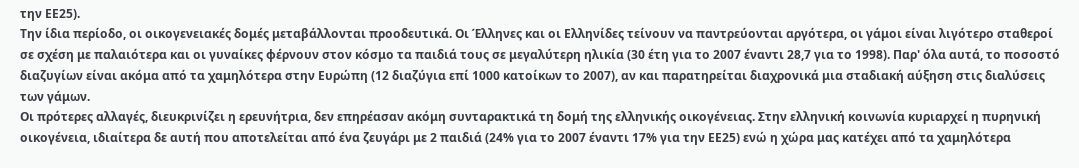την ΕΕ25).
Την ίδια περίοδο, οι οικογενειακές δομές μεταβάλλονται προοδευτικά. Οι Έλληνες και οι Ελληνίδες τείνουν να παντρεύονται αργότερα, οι γάμοι είναι λιγότερο σταθεροί σε σχέση με παλαιότερα και οι γυναίκες φέρνουν στον κόσμο τα παιδιά τους σε μεγαλύτερη ηλικία (30 έτη για το 2007 έναντι 28,7 για το 1998). Παρ' όλα αυτά, το ποσοστό διαζυγίων είναι ακόμα από τα χαμηλότερα στην Ευρώπη (12 διαζύγια επί 1000 κατοίκων το 2007), αν και παρατηρείται διαχρονικά μια σταδιακή αύξηση στις διαλύσεις των γάμων.
Οι πρότερες αλλαγές, διευκρινίζει η ερευνήτρια, δεν επηρέασαν ακόμη συνταρακτικά τη δομή της ελληνικής οικογένειας. Στην ελληνική κοινωνία κυριαρχεί η πυρηνική οικογένεια, ιδιαίτερα δε αυτή που αποτελείται από ένα ζευγάρι με 2 παιδιά (24% για το 2007 έναντι 17% για την ΕΕ25) ενώ η χώρα μας κατέχει από τα χαμηλότερα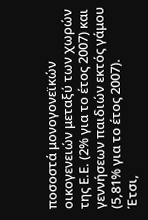ποσοστά μονογονεϊκών οικογενειών μεταξύ των χωρών της Ε.Ε. (2% για το έτος 2007) και γεννήσεων παιδιών εκτός γάμου (5,81% για το έτος 2007).
Έτσι,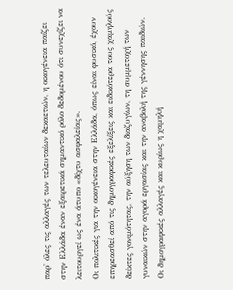παρ' όλες τις αλλαγές των τελευταίων δεκαετιών, η οικογένεια παίζει στην Ελλάδα έναν εξαιρετικά σημαντικό ρόλο δεδομένου ότι συνεχίζει να λειτουργεί ως ένα άτυπο «δίχτυ ασφαλείας».
Οι πολιτικές για την οικογένεια στην Ελλάδα, όπως είναι φυσικό, έχουν επηρεασθεί από τις δημογραφικές εξελίξεις και ειδικότερα τους χαμηλούς δείκτες γονιμότητας, την αύξηση των διαζυγίων, τη συμμετοχή των γυναικών στην αγορά εργασίας και την αναβολή της γέννησης παιδιών.
Οι δημογραφικές αλλαγές και κυρίως η χαμηλή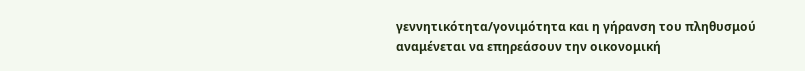γεννητικότητα/γονιμότητα και η γήρανση του πληθυσμού αναμένεται να επηρεάσουν την οικονομική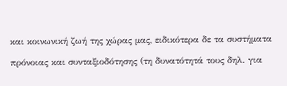και κοινωνική ζωή της χώρας μας, ειδικότερα δε τα συστήματα πρόνοιας και συνταξιοδότησης (τη δυνατότητά τους δηλ. για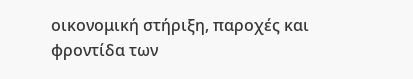οικονομική στήριξη, παροχές και φροντίδα των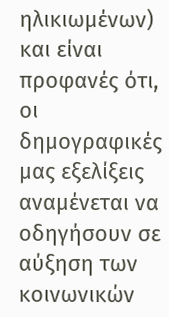ηλικιωμένων) και είναι προφανές ότι, οι δημογραφικές μας εξελίξεις αναμένεται να οδηγήσουν σε αύξηση των κοινωνικών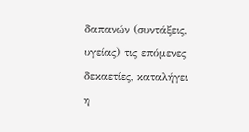δαπανών (συντάξεις, υγείας) τις επόμενες δεκαετίες, καταλήγει η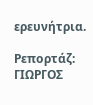ερευνήτρια.

Ρεπορτάζ: ΓΙΩΡΓΟΣ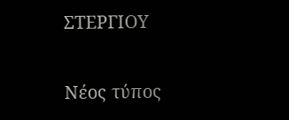ΣΤΕΡΓΙΟΥ

Νέος τύπος